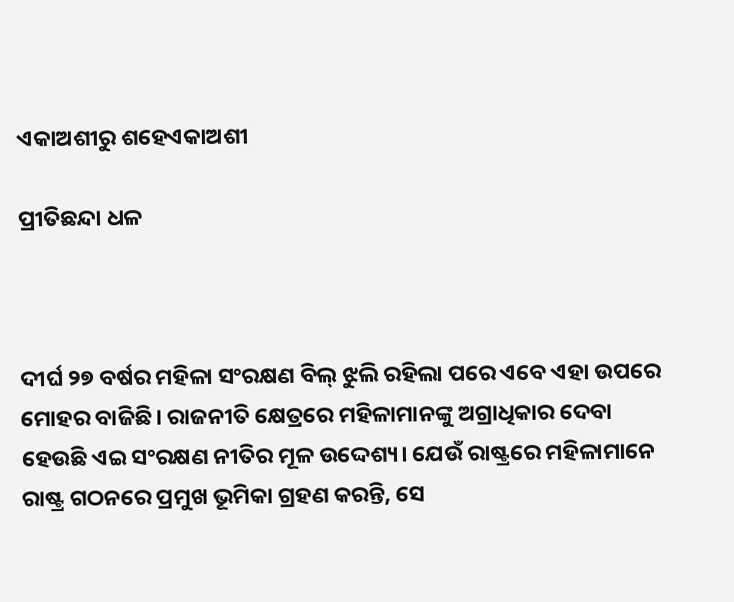ଏକାଅଶୀରୁ ଶହେଏକାଅଶୀ

ପ୍ରୀତିଛନ୍ଦା ଧଳ



ଦୀର୍ଘ ୨୭ ବର୍ଷର ମହିଳା ସଂରକ୍ଷଣ ବିଲ୍‌ ଝୁଲି ରହିଲା ପରେ ଏବେ ଏହା ଉପରେ ମୋହର ବାଜିଛି। ରାଜନୀତି କ୍ଷେତ୍ରରେ ମହିଳାମାନଙ୍କୁ ଅଗ୍ରାଧିକାର ଦେବା ହେଉଛି ଏଇ ସଂରକ୍ଷଣ ନୀତିର ମୂଳ ଉଦ୍ଦେଶ୍ୟ। ଯେଉଁ ରାଷ୍ଟ୍ରରେ ମହିଳାମାନେ ରାଷ୍ଟ୍ର ଗଠନରେ ପ୍ରମୁଖ ଭୂମିକା ଗ୍ରହଣ କରନ୍ତି, ସେ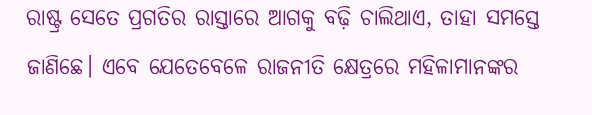ରାଷ୍ଟ୍ର ସେତେ ପ୍ରଗତିର ରାସ୍ତାରେ ଆଗକୁ ବଢ଼ି ଚାଲିଥାଏ, ତାହା ସମସ୍ତେ ଜାଣିଛେ। ଏବେ ଯେତେବେଳେ ରାଜନୀତି କ୍ଷେତ୍ରରେ ମହିଳାମାନଙ୍କର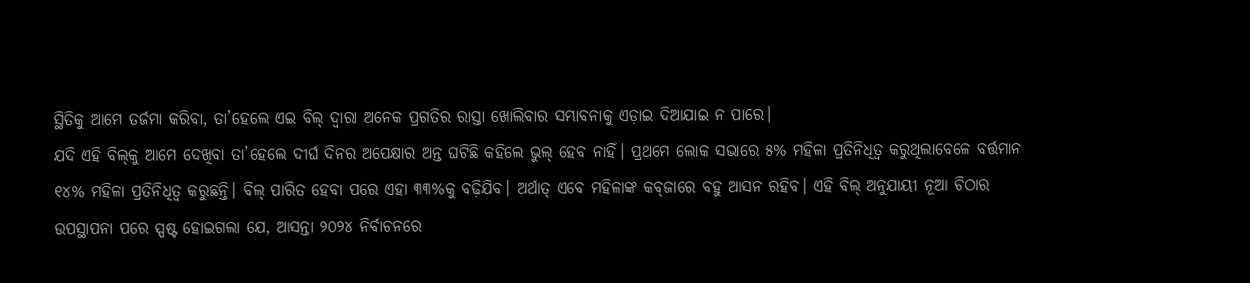ସ୍ଥିତିକୁ ଆମେ ତର୍ଜମା କରିବା, ତା’ହେଲେ ଏଇ ବିଲ୍‌ ଦ୍ୱାରା ଅନେକ ପ୍ରଗତିର ରାସ୍ତା ଖୋଲିବାର ସମ୍ଭାବନାକୁ ଏଡ଼ାଇ ଦିଆଯାଇ ନ ପାରେ।
ଯଦି ଏହି ବିଲ୍‌କୁ ଆମେ ଦେଖିବା ତା’ହେଲେ ଦୀର୍ଘ ଦିନର ଅପେକ୍ଷାର ଅନ୍ତ ଘଟିଛି କହିଲେ ଭୁଲ୍‌ ହେବ ନାହିଁ। ପ୍ରଥମେ ଲୋକ ସଭାରେ ୫% ମହିଳା ପ୍ରତିନିଧିତ୍ୱ କରୁଥିଲାବେଳେ ବର୍ତ୍ତମାନ ୧୪% ମହିଳା ପ୍ରତିନିଧିତ୍ୱ କରୁଛନ୍ତି। ବିଲ୍‌ ପାରିତ ହେବା ପରେ ଏହା ୩୩%କୁ ବଢ଼ିଯିବ। ଅର୍ଥାତ୍‌ ଏବେ ମହିଳାଙ୍କ କବ୍‌ଜାରେ ବହୁ ଆସନ ରହିବ। ଏହି ବିଲ୍‌ ଅନୁଯାୟୀ ନୂଆ ଚିଠାର ଉପସ୍ଥାପନା ପରେ ସ୍ପଷ୍ଟ ହୋଇଗଲା ଯେ, ଆସନ୍ତା ୨୦୨୪ ନିର୍ବାଚନରେ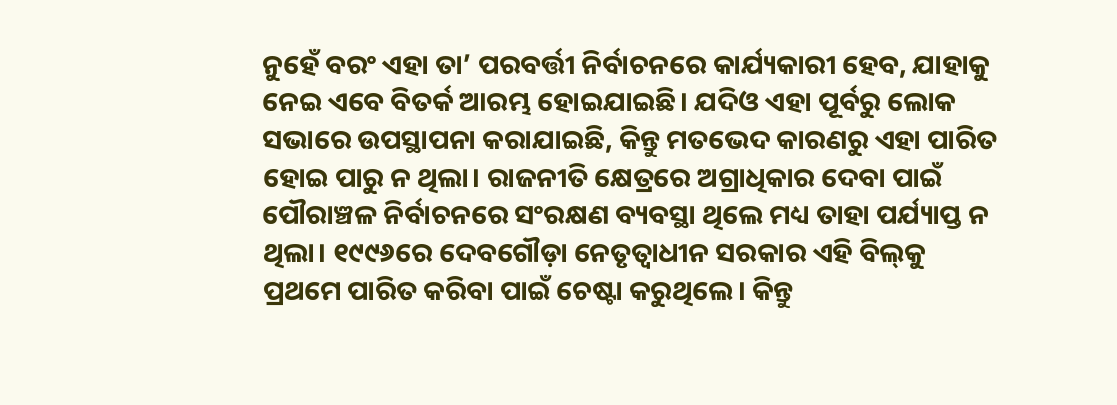ନୁହେଁ ବରଂ ଏହା ତା’ ପରବର୍ତ୍ତୀ ନିର୍ବାଚନରେ କାର୍ଯ୍ୟକାରୀ ହେବ, ଯାହାକୁ ନେଇ ଏବେ ବିତର୍କ ଆରମ୍ଭ ହୋଇଯାଇଛି। ଯଦିଓ ଏହା ପୂର୍ବରୁ ଲୋକ ସଭାରେ ଉପସ୍ଥାପନା କରାଯାଇଛି, କିନ୍ତୁ ମତଭେଦ କାରଣରୁ ଏହା ପାରିତ ହୋଇ ପାରୁ ନ ଥିଲା। ରାଜନୀତି କ୍ଷେତ୍ରରେ ଅଗ୍ରାଧିକାର ଦେବା ପାଇଁ ପୌରାଞ୍ଚଳ ନିର୍ବାଚନରେ ସଂରକ୍ଷଣ ବ୍ୟବସ୍ଥା ଥିଲେ ମଧ୍ୟ ତାହା ପର୍ଯ୍ୟାପ୍ତ ନ ଥିଲା। ୧୯୯୬ରେ ଦେବଗୌଡ଼ା ନେତୃତ୍ୱାଧୀନ ସରକାର ଏହି ବିଲ୍‌କୁ ପ୍ରଥମେ ପାରିତ କରିବା ପାଇଁ ଚେଷ୍ଟା କରୁଥିଲେ। କିନ୍ତୁ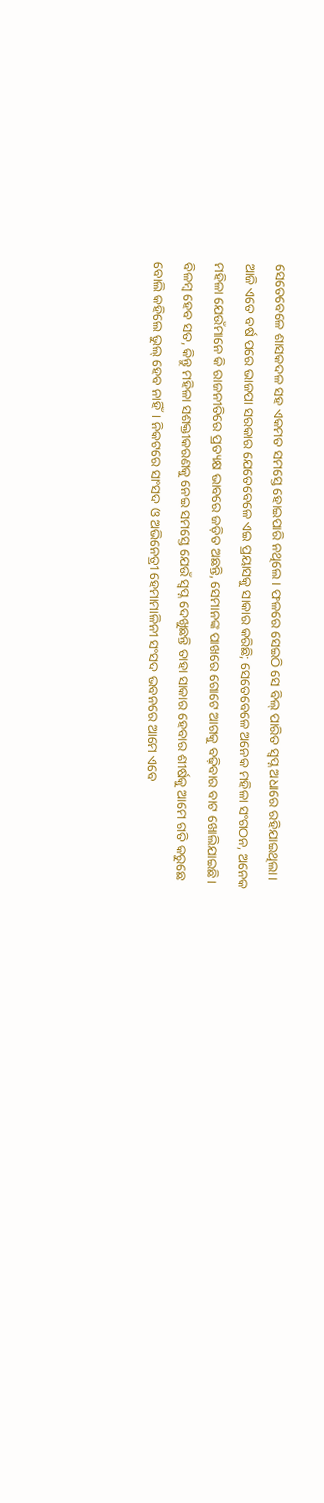ସେତେବେଳେ ଶାସକଦଳ ସହ ଏକମତ ସମସ୍ତେ ହୋଇପାରି ନଥିଲେ। ଫଳରେ ସେଇଠି ସେ ବିଲ୍‌ ପାରିତ ସ୍ବପ୍ନ ଅଧାରେ ରହିଯାଇଥିଲା।
ଆଜି ଏତେ ବର୍ଷ ପରେ ଭାଜପା ସରକାର ଯେତେବେଳେ ଏଇ ପ୍ରୟାସକୁ ସାକାର କରିଛି; ସେତେବେଳେ ଅନେକ ମହିଳା ସଂଗଠନ, ଅନେକ ମହିଳା ଯେଉଁମାନେ କି ରାଜନୀତିରେ ପ୍ରତ୍ୟକ୍ଷ ଭାବରେ ଜଡ଼ିତ ଅଛନ୍ତି, ସେମାନଙ୍କ ପାଖରେ ଗୋଟେ ଆଗକୁ ବଢ଼ିବାର ବାଟ ଖୋଲିଯାଇଛି। ବିଳମ୍ବ ହେବ ସତ, କିନ୍ତୁ ମହିଳା ସଶକ୍ତୀକରଣକୁ ନେଇ ସମସ୍ତେ ଯେଉଁ ସ୍ବପ୍ନ ଦେଖୁଛନ୍ତି ତାହା ସାକାର ହେବାର ଶୀର୍ଷକୁ ଆମେ ଗତି କରୁଛେ ବୋଲି କହିଲେ ଭୁଲ୍‌ ହେବ ନାହିଁ। ନିକଟରେ ସାଂସଦ ଓ ଅଭିନେତ୍ରୀ ହେମାମାଳିନୀ ସଂସଦ ଭବନରେ ଆମେ ଏବେ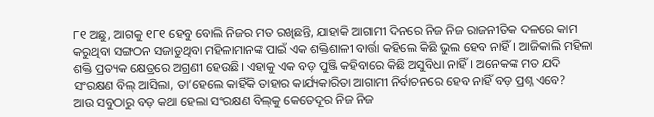୮୧ ଅଛୁ, ଆଗକୁ ୧୮୧ ହେବୁ ବୋଲି ନିଜର ମତ ରଖିଛନ୍ତି, ଯାହାକି ଆଗାମୀ ଦିନରେ ନିଜ ନିଜ ରାଜନୀତିକ ଦଳରେ କାମ କରୁଥିବା ସଙ୍ଗଠନ ସଜାଡୁଥିବା ମହିଳାମାନଙ୍କ ପାଇଁ ଏକ ଶକ୍ତିଶାଳୀ ବାର୍ତ୍ତା କହିଲେ କିଛି ଭୁଲ ହେବ ନାହିଁ। ଆଜିକାଲି ମହିଳା ଶକ୍ତି ପ୍ରତ୍ୟକ କ୍ଷେତ୍ରରେ ଅଗ୍ରଣୀ ହେଉଛି। ଏହାକୁ ଏକ ବଡ଼ ପୁଞ୍ଜି କହିବାରେ କିଛି ଅସୁବିଧା ନାହିଁ। ଅନେକଙ୍କ ମତ ଯଦି ସଂରକ୍ଷଣ ବିଲ୍‌ ଆସିଲା, ତା’ହେଲେ କାହିଁକି ତାହାର କାର୍ଯ୍ୟକାରିତା ଆଗାମୀ ନିର୍ବାଚନରେ ହେବ ନାହିଁ ବଡ଼ ପ୍ରଶ୍ନ ଏବେ?
ଆଉ ସବୁଠାରୁ ବଡ଼ କଥା ହେଲା ସଂରକ୍ଷଣ ବିଲ୍‌କୁ କେତେଦୂର ନିଜ ନିଜ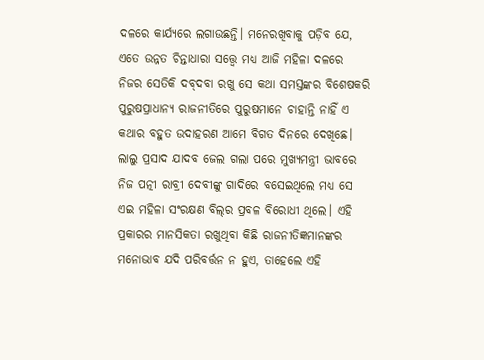ଦଳରେ କାର୍ଯ୍ୟରେ ଲଗାଉଛନ୍ତି। ମନେରଖିବାକୁ ପଡ଼ିବ ଯେ, ଏତେ ଉନ୍ନତ ଚିନ୍ତାଧାରା ସତ୍ତ୍ୱେ ମଧ୍ୟ ଆଜି ମହିଳା ଦଳରେ ନିଜର ସେତିକି ଦବ୍‌ଦବା ରଖୁ ସେ କଥା ସମସ୍ତଙ୍କର ବିଶେଷକରି ପୁରୁଷପ୍ରାଧାନ୍ୟ ରାଜନୀତିରେ ପୁରୁଷମାନେ ଚାହାନ୍ତି ନାହିଁ ଏ କଥାର ବହୁତ ଉଦାହରଣ ଆମେ ବିଗତ ଦିନରେ ଦେଖିଛେ। ଲାଲୁ ପ୍ରସାଦ ଯାଦବ ଜେଲ ଗଲା ପରେ ମୁଖ୍ୟମନ୍ତ୍ରୀ ଭାବରେ ନିଜ ପତ୍ନୀ ରାବ୍ରୀ ଦେବୀଙ୍କୁ ଗାଦିରେ ବସେଇଥିଲେ ମଧ୍ୟ ସେ ଏଇ ମହିଳା ସଂରକ୍ଷଣ ବିଲ୍‌ର ପ୍ରବଳ ବିରୋଧୀ ଥିଲେ। ଏହି ପ୍ରକାରର ମାନସିକତା ରଖୁଥିବା କିଛି ରାଜନୀତିଜ୍ଞମାନଙ୍କର ମନୋଭାବ ଯଦି ପରିବର୍ତ୍ତନ ନ ହୁଏ, ତାହେଲେ ଏହି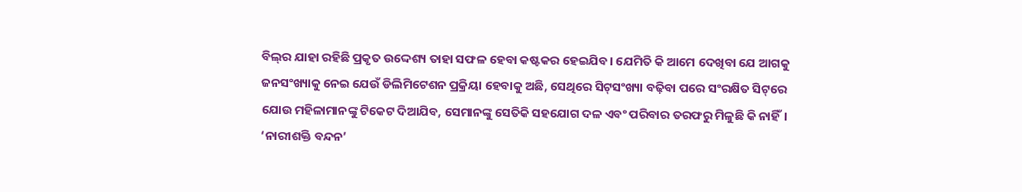ବିଲ୍‌ର ଯାହା ରହିଛି ପ୍ରକୃତ ଉଦ୍ଦେଶ୍ୟ ତାହା ସଫଳ ହେବା କଷ୍ଟକର ହେଇଯିବ। ଯେମିତି କି ଆମେ ଦେଖିବା ଯେ ଆଗକୁ ଜନସଂଖ୍ୟାକୁ ନେଇ ଯେଉଁ ଡିଲିମିଟେଶନ ପ୍ରକ୍ରିୟା ହେବାକୁ ଅଛି, ସେଥିରେ ସିଟ୍‌ସଂଖ୍ୟା ବଢ଼ିବା ପରେ ସଂରକ୍ଷିତ ସିଟ୍‌ରେ ଯୋଉ ମହିଳାମାନଙ୍କୁ ଟିକେଟ ଦିଆଯିବ, ସେମାନଙ୍କୁ ସେତିକି ସହଯୋଗ ଦଳ ଏବଂ ପରିବାର ତରଫରୁ ମିଳୁଛି କି ନାହିଁ। ‘ନାରୀଶକ୍ତି ବନ୍ଦନ’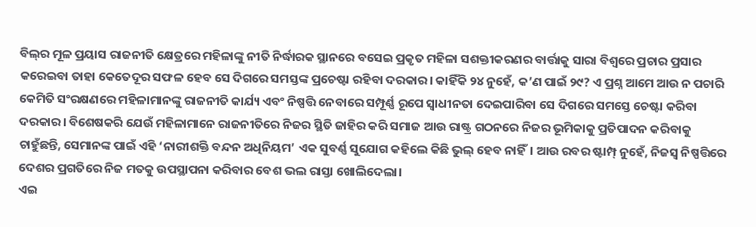ବିଲ୍‌ର ମୂଳ ପ୍ରୟାସ ରାଜନୀତି କ୍ଷେତ୍ରରେ ମହିଳାଙ୍କୁ ନୀତି ନିର୍ଦ୍ଧାରକ ସ୍ଥାନରେ ବସେଇ ପ୍ରକୃତ ମହିଳା ସଶକ୍ତୀକରଣର ବାର୍ତ୍ତାକୁ ସାରା ବିଶ୍ୱରେ ପ୍ରଚାର ପ୍ରସାର କରେଇବା ତାହା କେତେଦୂର ସଫଳ ହେବ ସେ ଦିଗରେ ସମସ୍ତଙ୍କ ପ୍ରଚେଷ୍ଟା ରହିବା ଦରକାର। କାହିଁକି ୨୪ ନୁହେଁ, କ’ଣ ପାଇଁ ୨୯? ଏ ପ୍ରଶ୍ନ ଆମେ ଆଉ ନ ପଚାରି କେମିତି ସଂରକ୍ଷଣରେ ମହିଳାମାନଙ୍କୁ ରାଜନୀତି କାର୍ଯ୍ୟ ଏବଂ ନିଷ୍ପତ୍ତି ନେବାରେ ସମ୍ପୂର୍ଣ୍ଣ ରୂପେ ସ୍ବାଧୀନତା ଦେଇପାରିବା ସେ ଦିଗରେ ସମସ୍ତେ ଚେଷ୍ଟା କରିବା ଦରକାର। ବିଶେଷକରି ଯେଉଁ ମହିଳାମାନେ ରାଜନୀତିରେ ନିଜର ସ୍ଥିତି ଜାହିର କରି ସମାଜ ଆଉ ରାଷ୍ଟ୍ର ଗଠନରେ ନିଜର ଭୂମିକାକୁ ପ୍ରତିପାଦନ କରିବାକୁ ଚାହୁଁଛନ୍ତି, ସେମାନଙ୍କ ପାଇଁ ଏହି ‘ନାରୀଶକ୍ତି ବନ୍ଦନ ଅଧିନିୟମ’ ଏକ ସୁବର୍ଣ୍ଣ ସୁଯୋଗ କହିଲେ କିଛି ଭୁଲ୍‌ ହେବ ନାହିଁ। ଆଉ ରବର ଷ୍ଟାମ୍ପ୍‌ ନୁହେଁ, ନିଜସ୍ବ ନିଷ୍ପତ୍ତିରେ ଦେଶର ପ୍ରଗତିରେ ନିଜ ମତକୁ ଉପସ୍ଥାପନା କରିବାର ବେଶ ଭଲ ରାସ୍ତା ଖୋଲିଦେଲା।
ଏଇ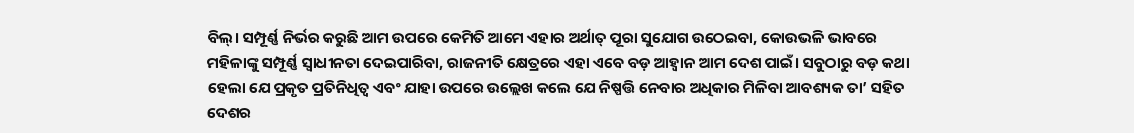ବିଲ୍‌। ସମ୍ପୂର୍ଣ୍ଣ ନିର୍ଭର କରୁଛି ଆମ ଉପରେ କେମିତି ଆମେ ଏହାର ଅର୍ଥାତ୍‌ ପୂରା ସୁଯୋଗ ଉଠେଇବା, କୋଉଭଳି ଭାବରେ ମହିଳାଙ୍କୁ ସମ୍ପୂର୍ଣ୍ଣ ସ୍ବାଧୀନତା ଦେଇପାରିବା, ରାଜନୀତି କ୍ଷେତ୍ରରେ ଏହା ଏବେ ବଡ଼ ଆହ୍ବାନ ଆମ ଦେଶ ପାଇଁ। ସବୁଠାରୁ ବଡ଼ କଥା ହେଲା ଯେ ପ୍ରକୃତ ପ୍ରତିନିଧିତ୍ୱ ଏବଂ ଯାହା ଉପରେ ଉଲ୍ଲେଖ କଲେ ଯେ ନିଷ୍ପତ୍ତି ନେବାର ଅଧିକାର ମିଳିବା ଆବଶ୍ୟକ ତା’ ସହିତ ଦେଶର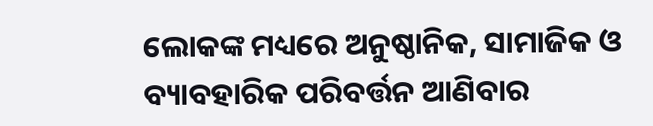ଲୋକଙ୍କ ମଧ୍ୟରେ ଅନୁଷ୍ଠାନିକ, ସାମାଜିକ ଓ ବ୍ୟାବହାରିକ ପରିବର୍ତ୍ତନ ଆଣିବାର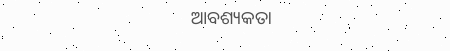ଆବଶ୍ୟକତା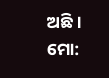ଅଛି।
ମୋ: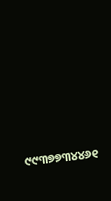୯୯୩୭୭୩୪୪୬୧